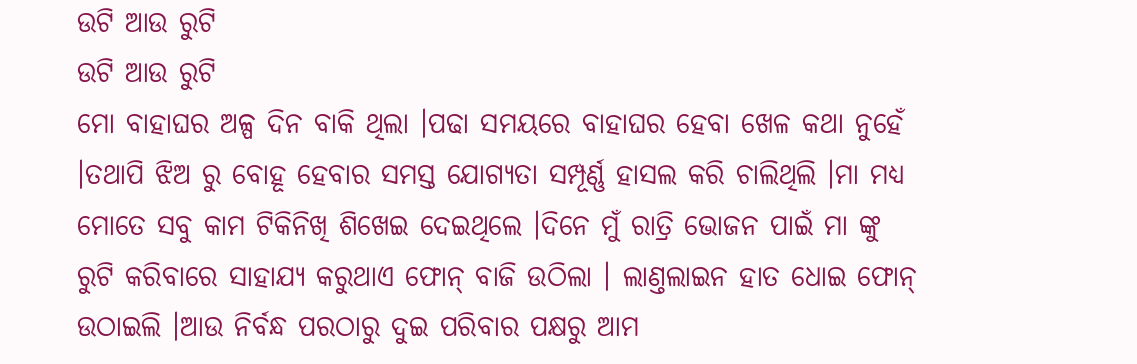ଉଟି ଆଉ ରୁଟି
ଉଟି ଆଉ ରୁଟି
ମୋ ବାହାଘର ଅଳ୍ପ ଦିନ ବାକି ଥିଲା ।ପଢା ସମୟରେ ବାହାଘର ହେବା ଖେଳ କଥା ନୁହେଁ ।ତଥାପି ଝିଅ ରୁ ବୋହୂ ହେବାର ସମସ୍ତ ଯୋଗ୍ୟତା ସମ୍ପୂର୍ଣ୍ଣ ହାସଲ କରି ଚାଲିଥିଲି ।ମା ମଧ୍ୟ ମୋତେ ସବୁ କାମ ଟିକିନିଖି ଶିଖେଇ ଦେଇଥିଲେ ।ଦିନେ ମୁଁ ରାତ୍ରି ଭୋଜନ ପାଇଁ ମା ଙ୍କୁ ରୁଟି କରିବାରେ ସାହାଯ୍ୟ କରୁଥାଏ ଫୋନ୍ ବାଜି ଉଠିଲା । ଲାଣ୍ତଲାଇନ ହାତ ଧୋଇ ଫୋନ୍ ଉଠାଇଲି ।ଆଉ ନିର୍ବନ୍ଧ ପରଠାରୁ ଦୁଇ ପରିବାର ପକ୍ଷରୁ ଆମ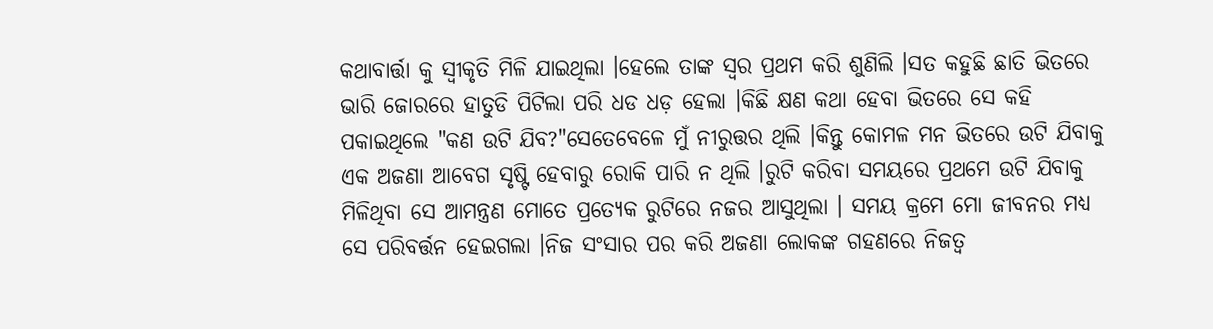କଥାବାର୍ତ୍ତା କୁ ସ୍ଵୀକୃତି ମିଳି ଯାଇଥିଲା ।ହେଲେ ତାଙ୍କ ସ୍ୱର ପ୍ରଥମ କରି ଶୁଣିଲି ।ସତ କହୁଛି ଛାତି ଭିତରେ ଭାରି ଜୋରରେ ହାତୁଡି ପିଟିଲା ପରି ଧଡ ଧଡ଼ ହେଲା ।କିଛି କ୍ଷଣ କଥା ହେବା ଭିତରେ ସେ କହି ପକାଇଥିଲେ "କଣ ଉଟି ଯିବ?"ସେତେବେଳେ ମୁଁ ନୀରୁତ୍ତର ଥିଲି ।କିନ୍ତୁ କୋମଳ ମନ ଭିତରେ ଉଟି ଯିବାକୁ ଏକ ଅଜଣା ଆବେଗ ସୃଷ୍ଟି ହେବାରୁ ରୋକି ପାରି ନ ଥିଲି ।ରୁଟି କରିବା ସମୟରେ ପ୍ରଥମେ ଉଟି ଯିବାକୁ ମିଳିଥିବା ସେ ଆମନ୍ତ୍ରଣ ମୋତେ ପ୍ରତ୍ୟେକ ରୁଟିରେ ନଜର ଆସୁଥିଲା । ସମୟ କ୍ରମେ ମୋ ଜୀବନର ମଧ୍ୟ ସେ ପରିବର୍ତ୍ତନ ହେଇଗଲା ।ନିଜ ସଂସାର ପର କରି ଅଜଣା ଲୋକଙ୍କ ଗହଣରେ ନିଜତ୍ବ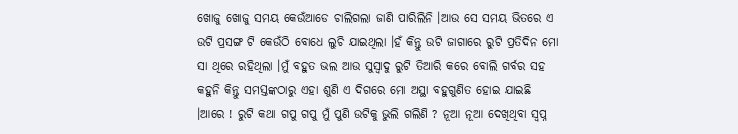ଖୋଜୁ ଖୋଜୁ ସମୟ କେଉଁଆଡେ ଚାଲିଗଲା ଜାଣି ପାରିଲିନି ।ଆଉ ସେ ସମୟ ଭିତରେ ଏ ଉଟି ପ୍ରସଙ୍ଗ ଟି କେଉଁଠି ବୋଧେ ଲୁଚି ଯାଇଥିଲା ।ହଁ କିନ୍ତୁ ଉଟି ଜାଗାରେ ରୁଟି ପ୍ରତିଦିନ ମୋ ସା ଥିରେ ରହିଥିଲା ।ମୁଁ ବହୁତ ଭଲ ଆଉ ସୁସ୍ୱାଦୁ ରୁଟି ତିଆରି କରେ ବୋଲି ଗର୍ବର ସହ କହୁନି କିନ୍ତୁ ସମସ୍ତଙ୍କଠାରୁ ଏହା ଶୁଣି ଏ ଦିଗରେ ମୋ ଅସ୍ଥା ବହୁଗୁଣିତ ହୋଇ ଯାଇଛି ।ଆରେ ! ରୁଟି କଥା ଗପୁ ଗପୁ ମୁଁ ପୁଣି ଉଟିକୁ ଭୁଲି ଗଲିଣି ? ନୂଆ ନୂଆ ଦେଖିଥିବା ସ୍ବପ୍ନ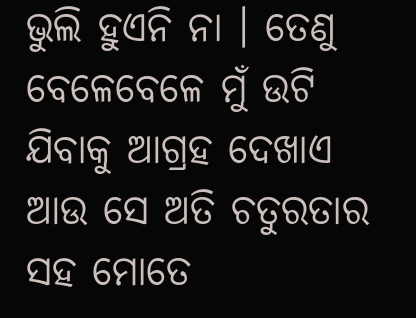ଭୁଲି ହୁଏନି ନା । ତେଣୁ ବେଳେବେଳେ ମୁଁ ଉଟି ଯିବାକୁ ଆଗ୍ରହ ଦେଖାଏ ଆଉ ସେ ଅତି ଚତୁରତାର ସହ ମୋତେ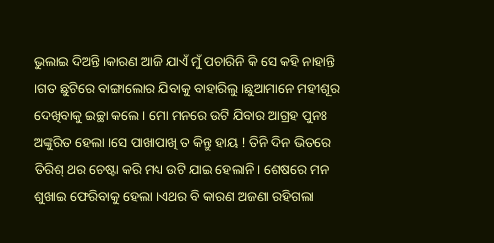ଭୁଲାଇ ଦିଅନ୍ତି ।କାରଣ ଆଜି ଯାଏଁ ମୁଁ ପଚାରିନି କି ସେ କହି ନାହାନ୍ତି ।ଗତ ଛୁଟିରେ ବାଙ୍ଗାଲୋର ଯିବାକୁ ବାହାରିଲୁ ।ଛୁଆମାନେ ମହୀଶୂର ଦେଖିବାକୁ ଇଚ୍ଛା କଲେ । ମୋ ମନରେ ଉଟି ଯିବାର ଆଗ୍ରହ ପୁନଃ ଅଙ୍କୁରିତ ହେଲା ।ସେ ପାଖାପାଖି ତ କିନ୍ତୁ ହାୟ ! ତିନି ଦିନ ଭିତରେ ତିରିଶ୍ ଥର ଚେଷ୍ଟା କରି ମଧ୍ୟ ଉଟି ଯାଇ ହେଲାନି। ଶେଷରେ ମନ ଶୁଖାଇ ଫେରିବାକୁ ହେଲା ।ଏଥର ବି କାରଣ ଅଜଣା ରହିଗଲା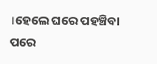।ହେଲେ ଘରେ ପହଞ୍ଚିବା ପରେ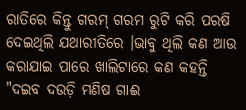ରାତିରେ କିନ୍ତୁ ଗରମ୍ ଗରମ ରୁଟି କରି ପରଷି ଦେଇଥିଲି ଯଥାରୀତିରେ ।ଭାବୁ ଥିଲି କଣ ଆଉ କରାଯାଇ ପାରେ ଖାଲିଟାରେ କଣ କହନ୍ତି "ଦଇବ ଦଉଡ଼ି ମଣିଷ ଗାଈ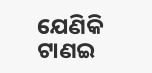ଯେଣିକି ଟାଣଇ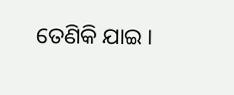ତେଣିକି ଯାଇ ।